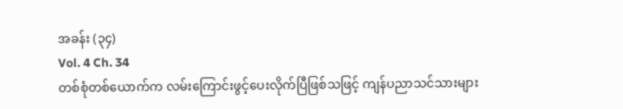အခန်း (၃၄)
Vol. 4 Ch. 34
တစ်စုံတစ်ယောက်က လမ်းကြောင်းဖွင့်ပေးလိုက်ပြီဖြစ်သဖြင့် ကျန်ပညာသင်သားများ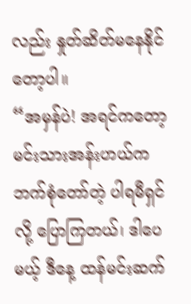လည်း နှုတ်ဆိတ်မနေနိုင်တော့ပါ။
“အမှန်ပဲ! အရင်ကတော့ မင်းသားအန်းဟယ်က ဘက်စုံတော်တဲ့ ပါရမီရှင်လို့ ပြောကြတယ်၊ ဒါပေမယ့် ဒီနေ့ ထန်မင်းဆက်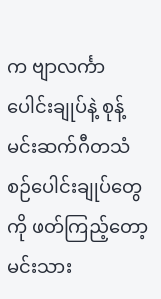က ဗျာလင်္ကာပေါင်းချုပ်နဲ့ စုန့်မင်းဆက်ဂီတသံစဉ်ပေါင်းချုပ်တွေကို ဖတ်ကြည့်တော့ မင်းသား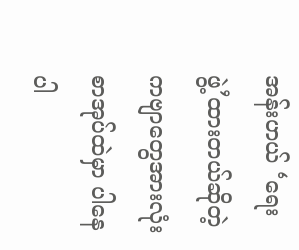အန်းဟယ် ‘ရေးဖွဲ့’ထားတယ်ဆိုတဲ့ ကဗျာတွေအားလုံး စာအုပ်ထဲမှာ ပါနေပါ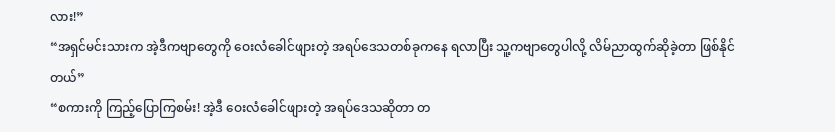လား!”
“အရှင်မင်းသားက အဲ့ဒီကဗျာတွေကို ဝေးလံခေါင်ဖျားတဲ့ အရပ်ဒေသတစ်ခုကနေ ရလာပြီး သူ့ကဗျာတွေပါလို့ လိမ်ညာထွက်ဆိုခဲ့တာ ဖြစ်နိုင်တယ်”
“စကားကို ကြည့်ပြောကြစမ်း! အဲ့ဒီ ဝေးလံခေါင်ဖျားတဲ့ အရပ်ဒေသဆိုတာ တ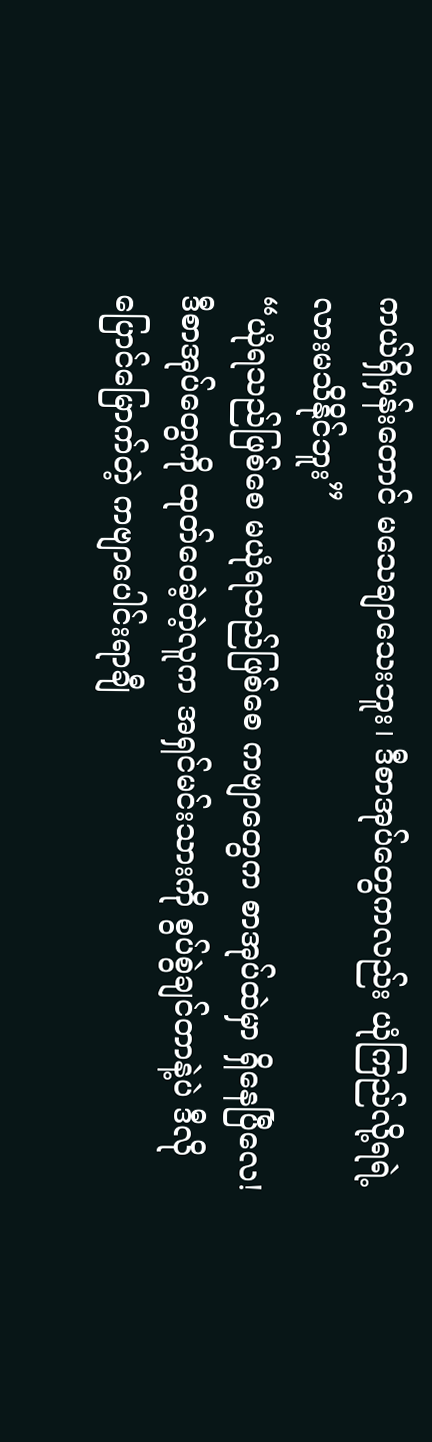ကယ်ရှိမှန်းတောင် မသေချာသေးဘူး၊ ဒီစာအုပ်တွေကလည်း ယုံကြည်လို့ရရဲ့လားမသိနိုင်ဘူး”
“ယုံရသည်ဖြစ်စေ မယုံရသည်ဖြစ်စေ ကဗျာတွေက စာအုပ်ထဲမှာ ရှိနေပြီလေ! ဒီစာအုပ်တွေကို ထုတ်ဝေခဲ့တဲ့လူက အရှင်မင်းသားကို စွပ်စွဲချင်တာနဲ့ပဲ ဒီလို ပြောင်မြောက်တဲ့ ကဗျာပေါင်းရာချီ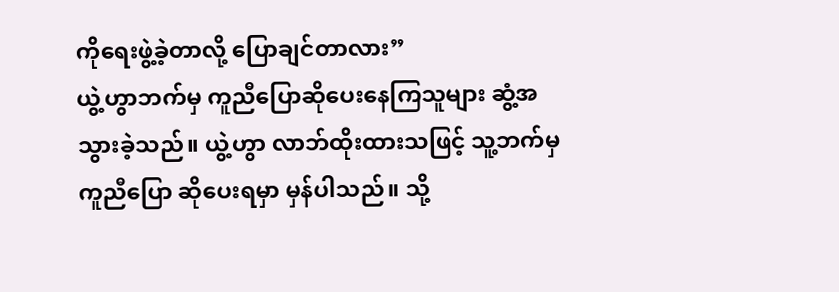ကိုရေးဖွဲ့ခဲ့တာလို့ ပြောချင်တာလား”
ယွဲ့ဟွာဘက်မှ ကူညီပြောဆိုပေးနေကြသူများ ဆွံ့အသွားခဲ့သည်။ ယွဲ့ဟွာ လာဘ်ထိုးထားသဖြင့် သူ့ဘက်မှကူညီပြော ဆိုပေးရမှာ မှန်ပါသည်။ သို့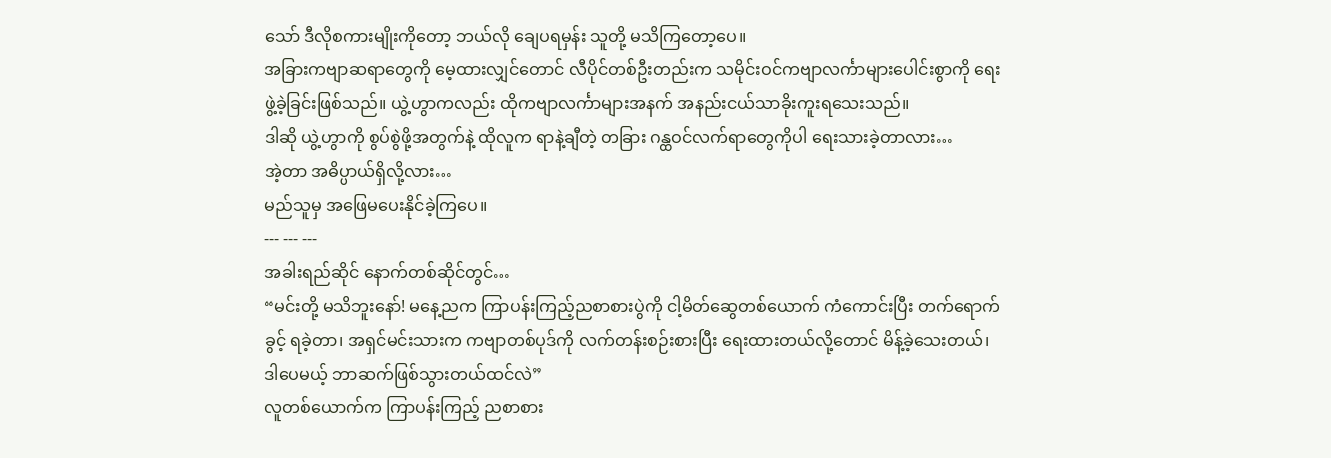သော် ဒီလိုစကားမျိုးကိုတော့ ဘယ်လို ချေပရမှန်း သူတို့ မသိကြတော့ပေ။
အခြားကဗျာဆရာတွေကို မေ့ထားလျှင်တောင် လီပိုင်တစ်ဦးတည်းက သမိုင်းဝင်ကဗျာလင်္ကာများပေါင်းစွာကို ရေးဖွဲ့ခဲ့ခြင်းဖြစ်သည်။ ယွဲ့ဟွာကလည်း ထိုကဗျာလင်္ကာများအနက် အနည်းငယ်သာခိုးကူးရသေးသည်။
ဒါဆို ယွဲ့ဟွာကို စွပ်စွဲဖို့အတွက်နဲ့ ထိုလူက ရာနဲ့ချီတဲ့ တခြား ဂန္ထဝင်လက်ရာတွေကိုပါ ရေးသားခဲ့တာလား…
အဲ့တာ အဓိပ္ပာယ်ရှိလို့လား…
မည်သူမှ အဖြေမပေးနိုင်ခဲ့ကြပေ။
--- --- ---
အခါးရည်ဆိုင် နောက်တစ်ဆိုင်တွင်…
“မင်းတို့ မသိဘူးနော်! မနေ့ညက ကြာပန်းကြည့်ညစာစားပွဲကို ငါ့မိတ်ဆွေတစ်ယောက် ကံကောင်းပြီး တက်ရောက်ခွင့် ရခဲ့တာ၊ အရှင်မင်းသားက ကဗျာတစ်ပုဒ်ကို လက်တန်းစဉ်းစားပြီး ရေးထားတယ်လို့တောင် မိန့်ခဲ့သေးတယ်၊ ဒါပေမယ့် ဘာဆက်ဖြစ်သွားတယ်ထင်လဲ”
လူတစ်ယောက်က ကြာပန်းကြည့် ညစာစား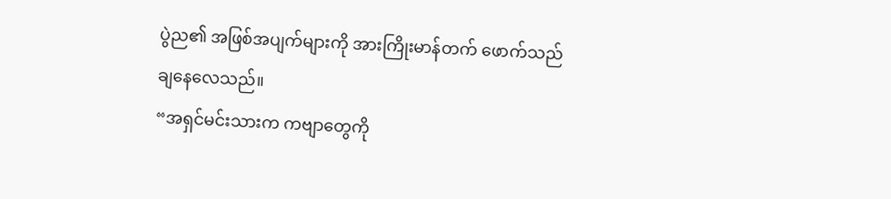ပွဲည၏ အဖြစ်အပျက်များကို အားကြိုးမာန်တက် ဖောက်သည်ချနေလေသည်။
“အရှင်မင်းသားက ကဗျာတွေကို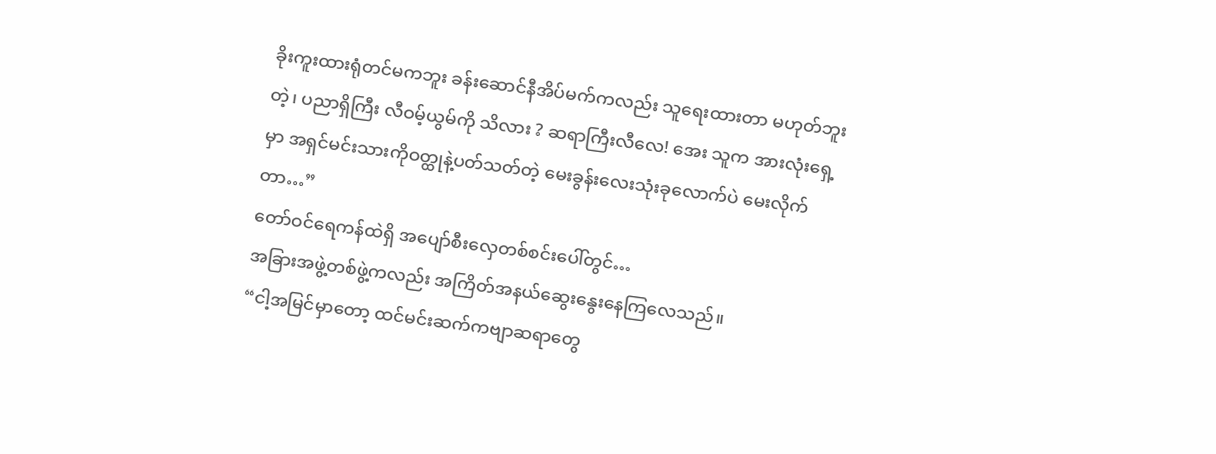ခိုးကူးထားရုံတင်မကဘူး ခန်းဆောင်နီအိပ်မက်ကလည်း သူရေးထားတာ မဟုတ်ဘူးတဲ့၊ ပညာရှိကြီး လီဝမ့်ယွမ်ကို သိလား ? ဆရာကြီးလီလေ! အေး သူက အားလုံးရှေ့မှာ အရှင်မင်းသားကိုဝတ္ထုနဲ့ပတ်သတ်တဲ့ မေးခွန်းလေးသုံးခုလောက်ပဲ မေးလိုက်တာ…”
တော်ဝင်ရေကန်ထဲရှိ အပျော်စီးလှေတစ်စင်းပေါ်တွင်…
အခြားအဖွဲ့တစ်ဖွဲ့ကလည်း အကြိတ်အနယ်ဆွေးနွေးနေကြလေသည်။
“ငါ့အမြင်မှာတော့ ထင်မင်းဆက်ကဗျာဆရာတွေ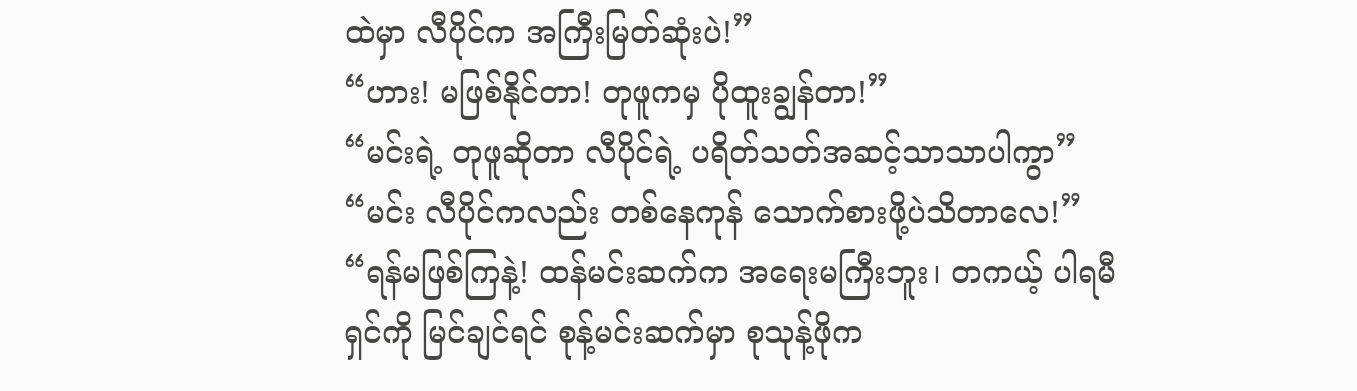ထဲမှာ လီပိုင်က အကြီးမြတ်ဆုံးပဲ!”
“ဟား! မဖြစ်နိုင်တာ! တုဖူကမှ ပိုထူးချွန်တာ!”
“မင်းရဲ့ တုဖူဆိုတာ လီပိုင်ရဲ့ ပရိတ်သတ်အဆင့်သာသာပါကွာ”
“မင်း လီပိုင်ကလည်း တစ်နေကုန် သောက်စားဖို့ပဲသိတာလေ!”
“ရန်မဖြစ်ကြနဲ့! ထန်မင်းဆက်က အရေးမကြီးဘူး၊ တကယ့် ပါရမီရှင်ကို မြင်ချင်ရင် စုန့်မင်းဆက်မှာ စုသုန့်ဖိုက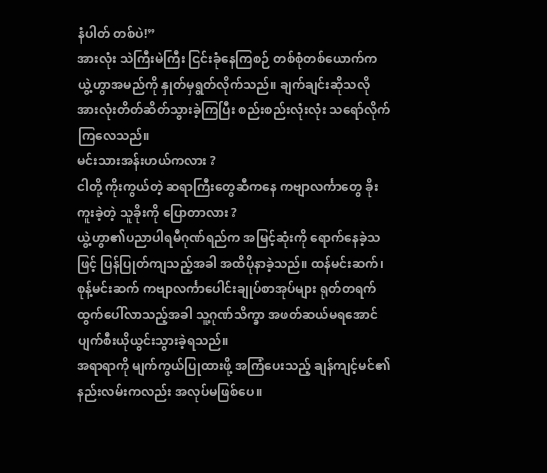နံပါတ် တစ်ပဲ!”
အားလုံး သဲကြီးမဲကြီး ငြင်းခုံနေကြစဉ် တစ်စုံတစ်ယောက်က ယွဲ့ဟွာအမည်ကို နှုတ်မှရွတ်လိုက်သည်။ ချက်ချင်းဆိုသလို အားလုံးတိတ်ဆိတ်သွားခဲ့ကြပြီး စည်းစည်းလုံးလုံး သရော်လိုက်ကြလေသည်။
မင်းသားအန်းဟယ်ကလား ?
ငါတို့ ကိုးကွယ်တဲ့ ဆရာကြီးတွေဆီကနေ ကဗျာလင်္ကာတွေ ခိုးကူးခဲ့တဲ့ သူခိုးကို ပြောတာလား ?
ယွဲ့ဟွာ၏ပညာပါရမီဂုဏ်ရည်က အမြင့်ဆုံးကို ရောက်နေခဲ့သဖြင့် ပြန်ပြုတ်ကျသည့်အခါ အထိပိုနာခဲ့သည်။ ထန်မင်းဆက်၊ စုန့်မင်းဆက် ကဗျာလင်္ကာပေါင်းချုပ်စာအုပ်များ ရုတ်တရက် ထွက်ပေါ်လာသည့်အခါ သူ့ဂုဏ်သိက္ခာ အဖတ်ဆယ်မရအောင် ပျက်စီးယိုယွင်းသွားခဲ့ရသည်။
အရာရာကို မျက်ကွယ်ပြုထားဖို့ အကြံပေးသည့် ချန်ကျင့်မင်၏နည်းလမ်းကလည်း အလုပ်မဖြစ်ပေ။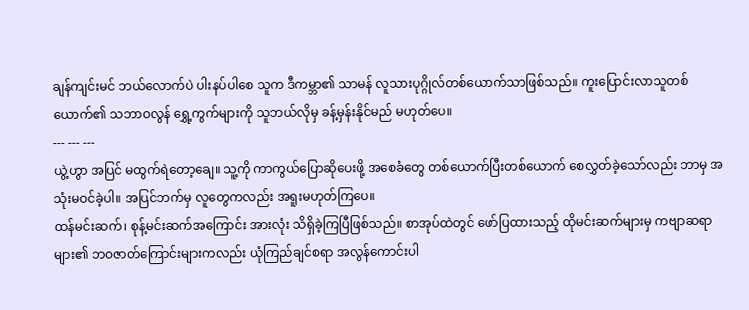ချန်ကျင်းမင် ဘယ်လောက်ပဲ ပါးနပ်ပါစေ သူက ဒီကမ္ဘာ၏ သာမန် လူသားပုဂ္ဂိုလ်တစ်ယောက်သာဖြစ်သည်။ ကူးပြောင်းလာသူတစ်ယောက်၏ သဘာဝလွန် ရွှေ့ကွက်များကို သူဘယ်လိုမှ ခန့်မှန်းနိုင်မည် မဟုတ်ပေ။
--- --- ---
ယွဲ့ဟွာ အပြင် မထွက်ရဲတော့ချေ။ သူ့ကို ကာကွယ်ပြောဆိုပေးဖို့ အစေခံတွေ တစ်ယောက်ပြီးတစ်ယောက် စေလွှတ်ခဲ့သော်လည်း ဘာမှ အသုံးမဝင်ခဲ့ပါ။ အပြင်ဘက်မှ လူတွေကလည်း အရူးမဟုတ်ကြပေ။
ထန်မင်းဆက်၊ စုန့်မင်းဆက်အကြောင်း အားလုံး သိရှိခဲ့ကြပြီဖြစ်သည်။ စာအုပ်ထဲတွင် ဖော်ပြထားသည့် ထိုမင်းဆက်များမှ ကဗျာဆရာများ၏ ဘဝဇာတ်ကြောင်းများကလည်း ယုံကြည်ချင်စရာ အလွန်ကောင်းပါ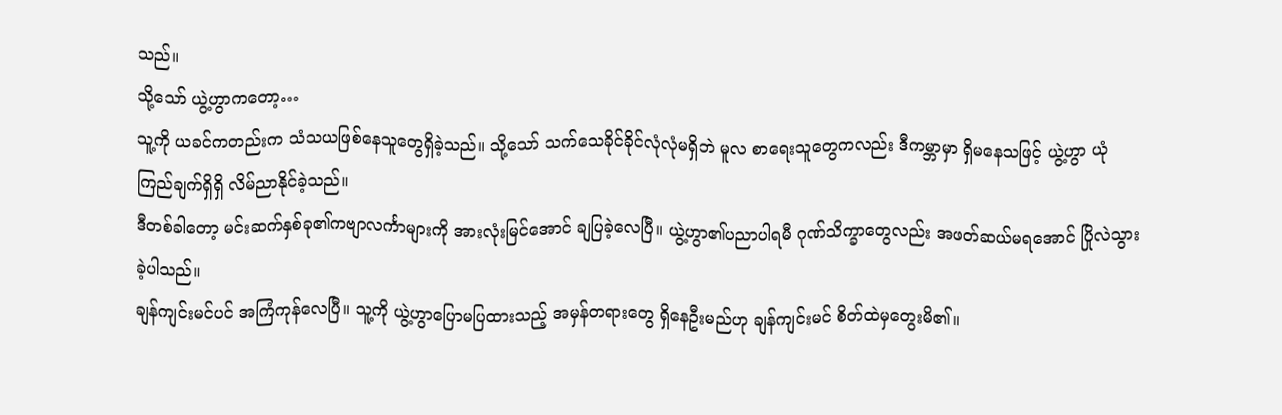သည်။
သို့သော် ယွဲ့ဟွာကတော့…
သူ့ကို ယခင်ကတည်းက သံသယဖြစ်နေသူတွေရှိခဲ့သည်။ သို့သော် သက်သေခိုင်ခိုင်လုံလုံမရှိဘဲ မူလ စာရေးသူတွေကလည်း ဒီကမ္ဘာမှာ ရှိမနေသဖြင့် ယွဲ့ဟွာ ယုံကြည်ချက်ရှိရှိ လိမ်ညာနိုင်ခဲ့သည်။
ဒီတစ်ခါတော့ မင်းဆက်နှစ်ခု၏ကဗျာလင်္ကာများကို အားလုံးမြင်အောင် ချပြခဲ့လေပြီ။ ယွဲ့ဟွာ၏ပညာပါရမီ ဂုဏ်သိက္ခာတွေလည်း အဖတ်ဆယ်မရအောင် ပြိုလဲသွားခဲ့ပါသည်။
ချန်ကျင်းမင်ပင် အကြံကုန်လေပြီ။ သူ့ကို ယွဲ့ဟွာပြောမပြထားသည့် အမှန်တရားတွေ ရှိနေဦးမည်ဟု ချန်ကျင်းမင် စိတ်ထဲမှတွေးမိ၏။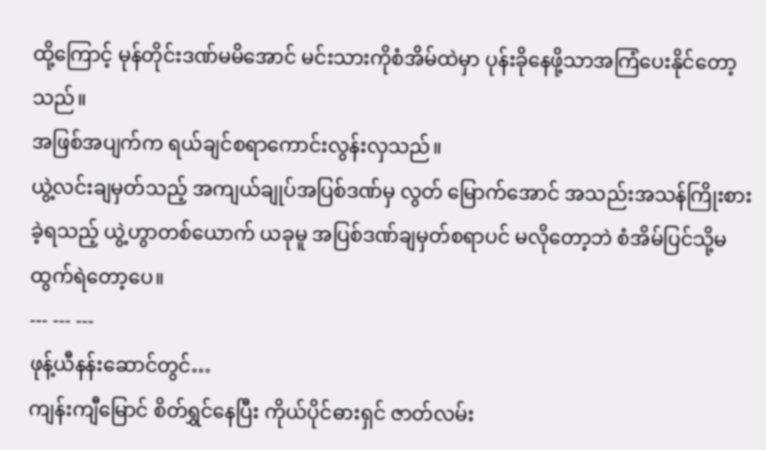ထို့ကြောင့် မုန်တိုင်းဒဏ်မမိအောင် မင်းသားကိုစံအိမ်ထဲမှာ ပုန်းခိုနေဖို့သာအကြံပေးနိုင်တော့ သည်။
အဖြစ်အပျက်က ရယ်ချင်စရာကောင်းလွန်းလှသည်။
ယွဲ့လင်းချမှတ်သည့် အကျယ်ချုပ်အပြစ်ဒဏ်မှ လွတ် မြောက်အောင် အသည်းအသန်ကြိုးစားခဲ့ရသည့် ယွဲ့ဟွာတစ်ယောက် ယခုမူ အပြစ်ဒဏ်ချမှတ်စရာပင် မလိုတော့ဘဲ စံအိမ်ပြင်သို့မထွက်ရဲတော့ပေ။
--- --- ---
ဖုန့်ယီနန်းဆောင်တွင်…
ကျန်းကျီမြောင် စိတ်ရွှင်နေပြီး ကိုယ်ပိုင်ဓားရှင် ဇာတ်လမ်း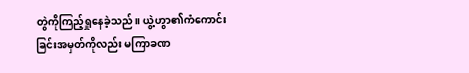တွဲကိုကြည့်ရှုနေခဲ့သည်။ ယွဲ့ဟွာ၏ကံကောင်းခြင်းအမှတ်ကိုလည်း မကြာခဏ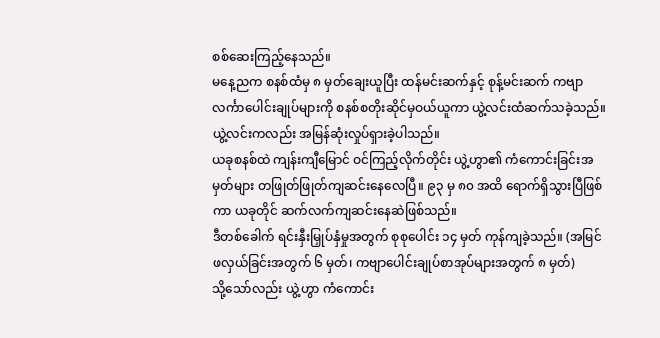စစ်ဆေးကြည့်နေသည်။
မနေ့ညက စနစ်ထံမှ ၈ မှတ်ချေးယူပြီး ထန်မင်းဆက်နှင့် စုန့်မင်းဆက် ကဗျာလင်္ကာပေါင်းချုပ်များကို စနစ်စတိုးဆိုင်မှဝယ်ယူကာ ယွဲ့လင်းထံဆက်သခဲ့သည်။ ယွဲ့လင်းကလည်း အမြန်ဆုံးလှုပ်ရှားခဲ့ပါသည်။
ယခုစနစ်ထဲ ကျန်းကျီမြောင် ဝင်ကြည့်လိုက်တိုင်း ယွဲ့ဟွာ၏ ကံကောင်းခြင်းအမှတ်များ တဖြုတ်ဖြုတ်ကျဆင်းနေလေပြီ။ ၉၃ မှ ၈၀ အထိ ရောက်ရှိသွားပြီဖြစ်ကာ ယခုတိုင် ဆက်လက်ကျဆင်းနေဆဲဖြစ်သည်။
ဒီတစ်ခေါက် ရင်းနှီးမြှုပ်နှံမှုအတွက် စုစုပေါင်း ၁၄ မှတ် ကုန်ကျခဲ့သည်။ (အမြင်ဖလှယ်ခြင်းအတွက် ၆ မှတ်၊ ကဗျာပေါင်းချုပ်စာအုပ်များအတွက် ၈ မှတ်)
သို့သော်လည်း ယွဲ့ဟွာ ကံကောင်း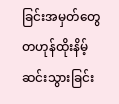ခြင်းအမှတ်တွေ တဟုန်ထိုးနိမ့်ဆင်းသွားခြင်း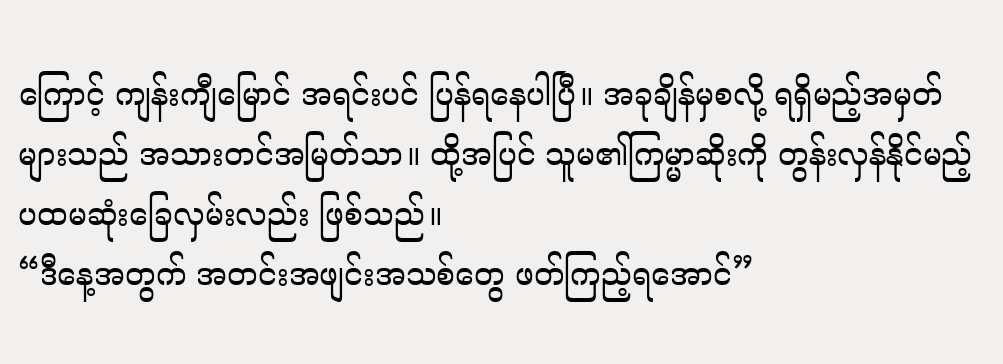ကြောင့် ကျန်းကျီမြောင် အရင်းပင် ပြန်ရနေပါပြီ။ အခုချိန်မှစလို့ ရရှိမည့်အမှတ်များသည် အသားတင်အမြတ်သာ။ ထို့အပြင် သူမ၏ကြမ္မာဆိုးကို တွန်းလှန်နိုင်မည့် ပထမဆုံးခြေလှမ်းလည်း ဖြစ်သည်။
“ဒီနေ့အတွက် အတင်းအဖျင်းအသစ်တွေ ဖတ်ကြည့်ရအောင်”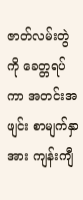ဇာတ်လမ်းတွဲကို ခေတ္တရပ်ကာ အတင်းအဖျင်း စာမျက်နှာအား ကျန်းကျီ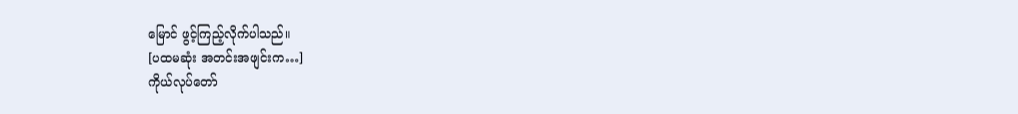မြောင် ဖွင့်ကြည့်လိုက်ပါသည်။
[ပထမဆုံး အတင်းအဖျင်းက…]
ကိုယ်လုပ်တော်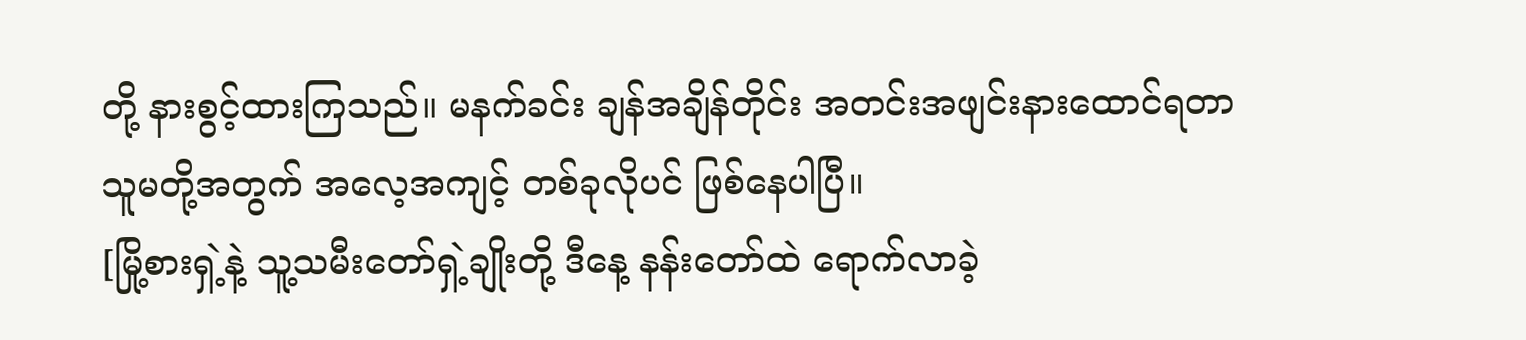တို့ နားစွင့်ထားကြသည်။ မနက်ခင်း ချန်အချိန်တိုင်း အတင်းအဖျင်းနားထောင်ရတာ သူမတို့အတွက် အလေ့အကျင့် တစ်ခုလိုပင် ဖြစ်နေပါပြီ။
[မြို့စားရှဲ့နဲ့ သူ့သမီးတော်ရှဲ့ချိုးတို့ ဒီနေ့ နန်းတော်ထဲ ရောက်လာခဲ့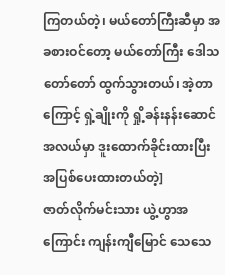ကြတယ်တဲ့၊ မယ်တော်ကြီးဆီမှာ အခစားဝင်တော့ မယ်တော်ကြီး ဒေါသတော်တော် ထွက်သွားတယ်၊ အဲ့တာကြောင့် ရှဲ့ချိုးကို ရှို့ခန်းနန်းဆောင်အလယ်မှာ ဒူးထောက်ခိုင်းထားပြီး အပြစ်ပေးထားတယ်တဲ့]
ဇာတ်လိုက်မင်းသား ယွဲ့ဟွာအကြောင်း ကျန်းကျီမြောင် သေသေ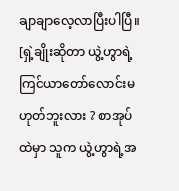ချာချာလေ့လာပြီးပါပြီ။
[ရှဲ့ချိုးဆိုတာ ယွဲ့ဟွာရဲ့ ကြင်ယာတော်လောင်းမဟုတ်ဘူးလား ? စာအုပ်ထဲမှာ သူက ယွဲ့ဟွာရဲ့အ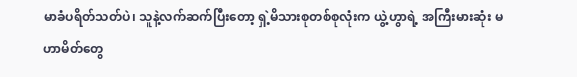မာခံပရိတ်သတ်ပဲ၊ သူနဲ့လက်ဆက်ပြီးတော့ ရှဲ့မိသားစုတစ်စုလုံးက ယွဲ့ဟွာရဲ့ အကြီးမားဆုံး မဟာမိတ်တွေ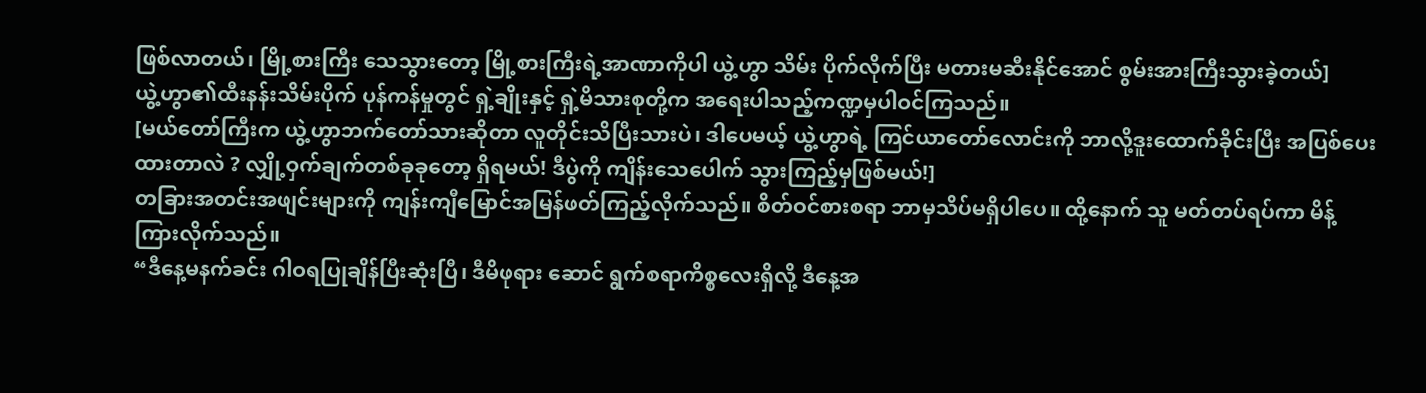ဖြစ်လာတယ်၊ မြို့စားကြီး သေသွားတော့ မြို့စားကြီးရဲ့အာဏာကိုပါ ယွဲ့ဟွာ သိမ်း ပိုက်လိုက်ပြီး မတားမဆီးနိုင်အောင် စွမ်းအားကြီးသွားခဲ့တယ်]
ယွဲ့ဟွာ၏ထီးနန်းသိမ်းပိုက် ပုန်ကန်မှုတွင် ရှဲ့ချိုးနှင့် ရှဲ့မိသားစုတို့က အရေးပါသည့်ကဏ္ဍမှပါဝင်ကြသည်။
[မယ်တော်ကြီးက ယွဲ့ဟွာဘက်တော်သားဆိုတာ လူတိုင်းသိပြီးသားပဲ၊ ဒါပေမယ့် ယွဲ့ဟွာရဲ့ ကြင်ယာတော်လောင်းကို ဘာလို့ဒူးထောက်ခိုင်းပြီး အပြစ်ပေးထားတာလဲ ? လျှို့ဝှက်ချက်တစ်ခုခုတော့ ရှိရမယ်! ဒီပွဲကို ကျိန်းသေပေါက် သွားကြည့်မှဖြစ်မယ်!]
တခြားအတင်းအဖျင်းများကို ကျန်းကျီမြောင်အမြန်ဖတ်ကြည့်လိုက်သည်။ စိတ်ဝင်စားစရာ ဘာမှသိပ်မရှိပါပေ။ ထို့နောက် သူ မတ်တပ်ရပ်ကာ မိန့်ကြားလိုက်သည်။
“ဒီနေ့မနက်ခင်း ဂါဝရပြုချိန်ပြီးဆုံးပြီ၊ ဒီမိဖုရား ဆောင် ရွက်စရာကိစ္စလေးရှိလို့ ဒီနေ့အ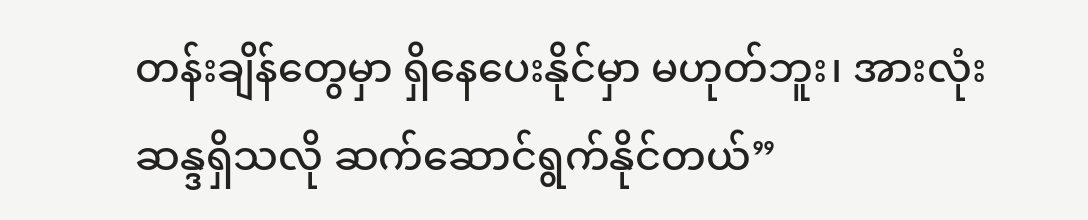တန်းချိန်တွေမှာ ရှိနေပေးနိုင်မှာ မဟုတ်ဘူး၊ အားလုံး ဆန္ဒရှိသလို ဆက်ဆောင်ရွက်နိုင်တယ်”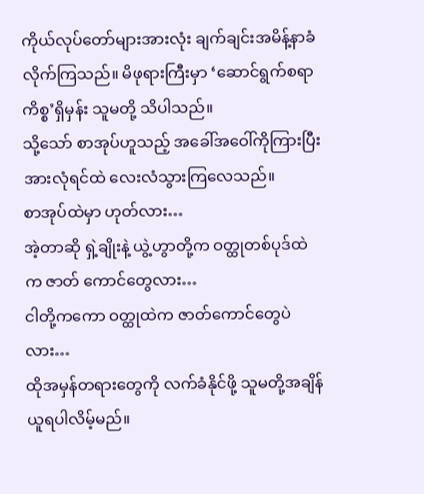ကိုယ်လုပ်တော်များအားလုံး ချက်ချင်းအမိန့်နာခံလိုက်ကြသည်။ မိဖုရားကြီးမှာ ‘ဆောင်ရွက်စရာကိစ္စ’ရှိမှန်း သူမတို့ သိပါသည်။
သို့သော် စာအုပ်ဟူသည့် အခေါ်အဝေါ်ကိုကြားပြီး အားလုံရင်ထဲ လေးလံသွားကြလေသည်။
စာအုပ်ထဲမှာ ဟုတ်လား…
အဲ့တာဆို ရှဲ့ချိုးနဲ့ ယွဲ့ဟွာတို့က ဝတ္ထုတစ်ပုဒ်ထဲက ဇာတ် ကောင်တွေလား…
ငါတို့ကကော ဝတ္ထုထဲက ဇာတ်ကောင်တွေပဲလား…
ထိုအမှန်တရားတွေကို လက်ခံနိုင်ဖို့ သူမတို့အချိန်ယူရပါလိမ့်မည်။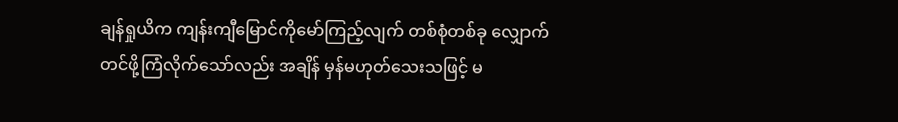ချန်ရှုယိက ကျန်းကျီမြောင်ကိုမော်ကြည့်လျက် တစ်စုံတစ်ခု လျှောက်တင်ဖို့ကြံလိုက်သော်လည်း အချိန် မှန်မဟုတ်သေးသဖြင့် မ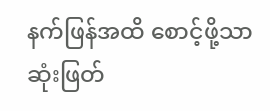နက်ဖြန်အထိ စောင့်ဖို့သာ ဆုံးဖြတ်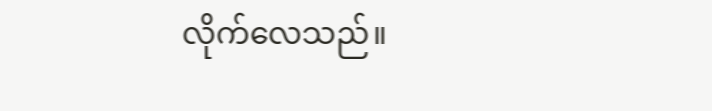လိုက်လေသည်။